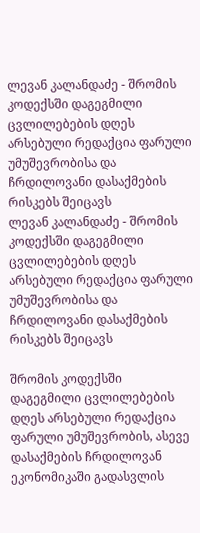ლევან კალანდაძე - შრომის კოდექსში დაგეგმილი ცვლილებების დღეს არსებული რედაქცია ფარული უმუშევრობისა და ჩრდილოვანი დასაქმების რისკებს შეიცავს
ლევან კალანდაძე - შრომის კოდექსში დაგეგმილი ცვლილებების დღეს არსებული რედაქცია ფარული უმუშევრობისა და ჩრდილოვანი დასაქმების რისკებს შეიცავს

შრომის კოდექსში დაგეგმილი ცვლილებების დღეს არსებული რედაქცია ფარული უმუშევრობის, ასევე დასაქმების ჩრდილოვან ეკონომიკაში გადასვლის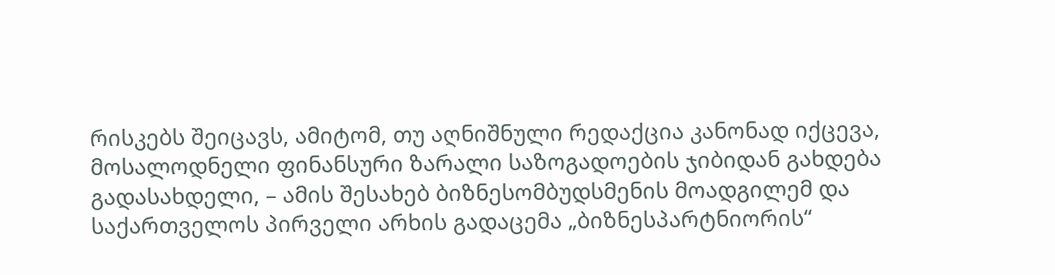რისკებს შეიცავს, ამიტომ, თუ აღნიშნული რედაქცია კანონად იქცევა, მოსალოდნელი ფინანსური ზარალი საზოგადოების ჯიბიდან გახდება გადასახდელი, – ამის შესახებ ბიზნესომბუდსმენის მოადგილემ და საქართველოს პირველი არხის გადაცემა „ბიზნესპარტნიორის“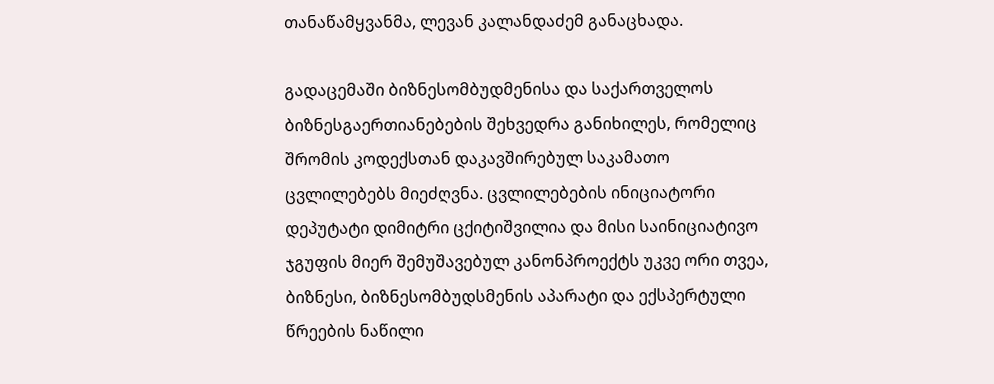თანაწამყვანმა, ლევან კალანდაძემ განაცხადა.

გადაცემაში ბიზნესომბუდმენისა და საქართველოს ბიზნესგაერთიანებების შეხვედრა განიხილეს, რომელიც შრომის კოდექსთან დაკავშირებულ საკამათო ცვლილებებს მიეძღვნა. ცვლილებების ინიციატორი დეპუტატი დიმიტრი ცქიტიშვილია და მისი საინიციატივო ჯგუფის მიერ შემუშავებულ კანონპროექტს უკვე ორი თვეა, ბიზნესი, ბიზნესომბუდსმენის აპარატი და ექსპერტული წრეების ნაწილი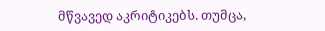მწვავედ აკრიტიკებს. თუმცა,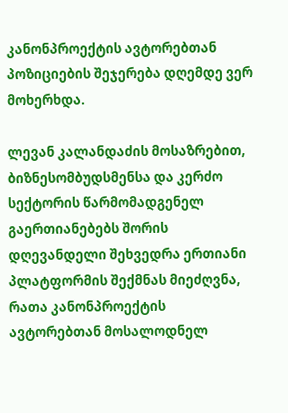კანონპროექტის ავტორებთან პოზიციების შეჯერება დღემდე ვერ მოხერხდა.

ლევან კალანდაძის მოსაზრებით, ბიზნესომბუდსმენსა და კერძო სექტორის წარმომადგენელ გაერთიანებებს შორის დღევანდელი შეხვედრა ერთიანი პლატფორმის შექმნას მიეძღვნა, რათა კანონპროექტის ავტორებთან მოსალოდნელ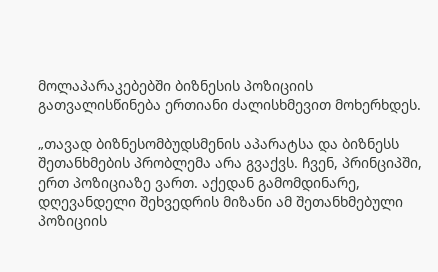მოლაპარაკებებში ბიზნესის პოზიციის გათვალისწინება ერთიანი ძალისხმევით მოხერხდეს.

„თავად ბიზნესომბუდსმენის აპარატსა და ბიზნესს შეთანხმების პრობლემა არა გვაქვს. ჩვენ, პრინციპში, ერთ პოზიციაზე ვართ. აქედან გამომდინარე, დღევანდელი შეხვედრის მიზანი ამ შეთანხმებული პოზიციის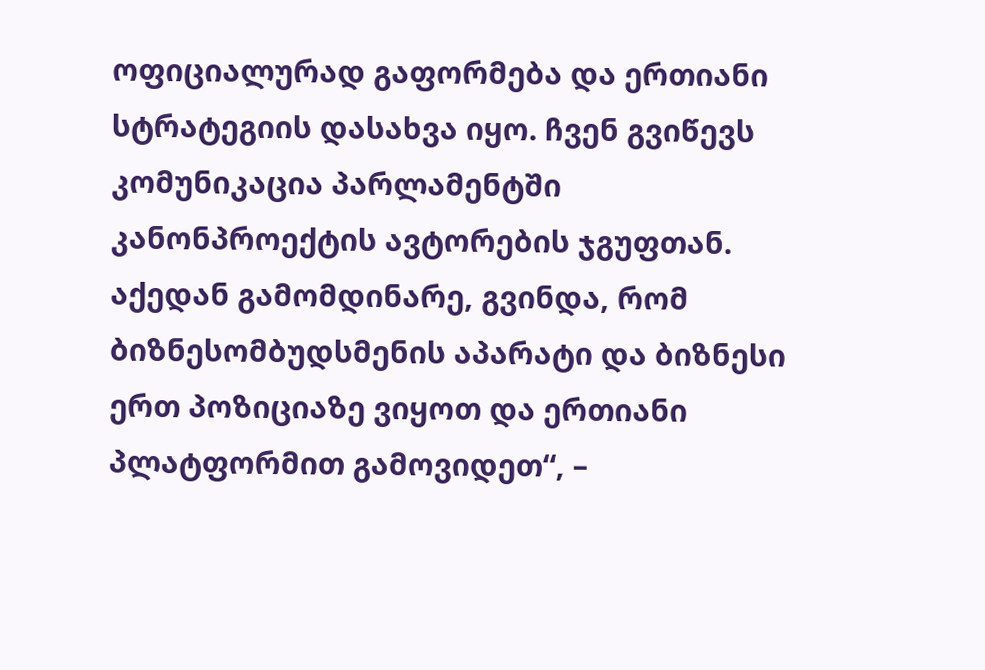ოფიციალურად გაფორმება და ერთიანი სტრატეგიის დასახვა იყო. ჩვენ გვიწევს კომუნიკაცია პარლამენტში კანონპროექტის ავტორების ჯგუფთან. აქედან გამომდინარე, გვინდა, რომ ბიზნესომბუდსმენის აპარატი და ბიზნესი ერთ პოზიციაზე ვიყოთ და ერთიანი პლატფორმით გამოვიდეთ“, –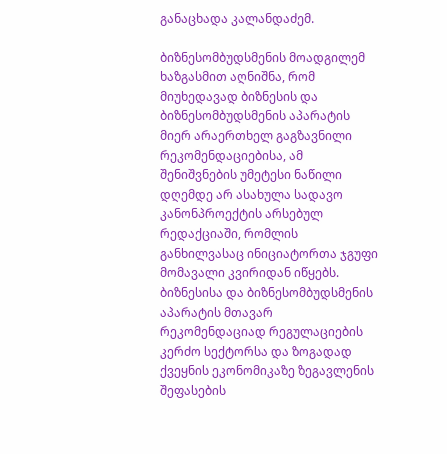განაცხადა კალანდაძემ.

ბიზნესომბუდსმენის მოადგილემ ხაზგასმით აღნიშნა, რომ მიუხედავად ბიზნესის და ბიზნესომბუდსმენის აპარატის მიერ არაერთხელ გაგზავნილი რეკომენდაციებისა, ამ შენიშვნების უმეტესი ნაწილი დღემდე არ ასახულა სადავო კანონპროექტის არსებულ რედაქციაში, რომლის განხილვასაც ინიციატორთა ჯგუფი მომავალი კვირიდან იწყებს. ბიზნესისა და ბიზნესომბუდსმენის აპარატის მთავარ რეკომენდაციად რეგულაციების კერძო სექტორსა და ზოგადად ქვეყნის ეკონომიკაზე ზეგავლენის შეფასების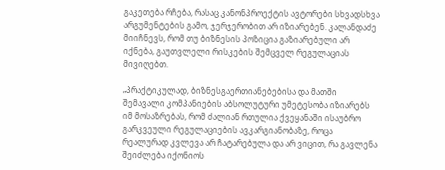გაკეთება რჩება, რასაც კანონპროექტის ავტორები სხვადსხვა არგუმენტების გამო, ჯერჯერობით არ იზიარებენ. კალანდაძე მიიჩნევს, რომ თუ ბიზნესის პოზიცია გაზიარებული არ იქნება, გაუთვლელი რისკების შემცველ რეგულაციას მივიღებთ.

„პრაქტიკულად, ბიზნესგაერთიანებებისა და მათში შემავალი კომპანიების აბსოლუტური უმეტესობა იზიარებს იმ მოსაზრებას, რომ ძალიან რთულია ქვეყანაში ისაუბრო გარკვეული რეგულაციების ავკარგიანობაზე, როცა რეალურად კვლევა არ ჩატარებულა და არ ვიცით, რა გავლენა შეიძლება იქონიოს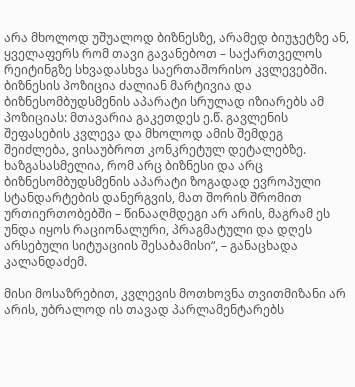არა მხოლოდ უშუალოდ ბიზნესზე, არამედ ბიუჯეტზე ან, ყველაფერს რომ თავი გავანებოთ – საქართველოს რეიტინგზე სხვადასხვა საერთაშორისო კვლევებში. ბიზნესის პოზიცია ძალიან მარტივია და ბიზნესომბუდსმენის აპარატი სრულად იზიარებს ამ პოზიციას: მთავარია გაკეთდეს ე.წ. გავლენის შეფასების კვლევა და მხოლოდ ამის შემდეგ შეიძლება, ვისაუბროთ კონკრეტულ დეტალებზე. ხაზგასასმელია, რომ არც ბიზნესი და არც ბიზნესომბუდსმენის აპარატი ზოგადად ევროპული სტანდარტების დანერგვის, მათ შორის შრომით ურთიერთობებში – წინააღმდეგი არ არის, მაგრამ ეს უნდა იყოს რაციონალური, პრაგმატული და დღეს არსებული სიტუაციის შესაბამისი“, – განაცხადა კალანდაძემ.

მისი მოსაზრებით, კვლევის მოთხოვნა თვითმიზანი არ არის, უბრალოდ ის თავად პარლამენტარებს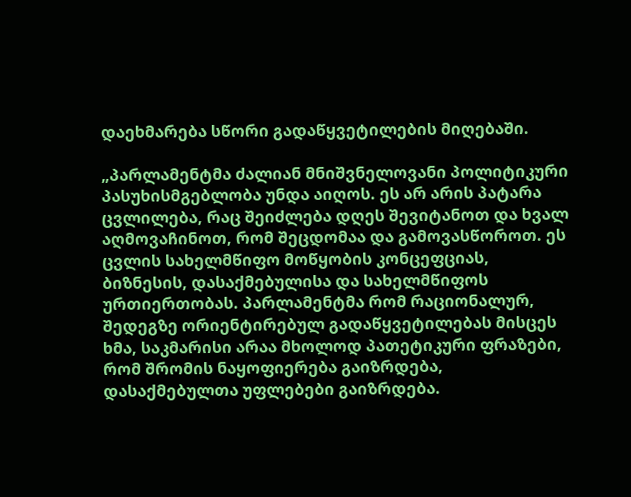დაეხმარება სწორი გადაწყვეტილების მიღებაში.

„პარლამენტმა ძალიან მნიშვნელოვანი პოლიტიკური პასუხისმგებლობა უნდა აიღოს. ეს არ არის პატარა ცვლილება, რაც შეიძლება დღეს შევიტანოთ და ხვალ აღმოვაჩინოთ, რომ შეცდომაა და გამოვასწოროთ. ეს ცვლის სახელმწიფო მოწყობის კონცეფციას, ბიზნესის, დასაქმებულისა და სახელმწიფოს ურთიერთობას. პარლამენტმა რომ რაციონალურ, შედეგზე ორიენტირებულ გადაწყვეტილებას მისცეს ხმა, საკმარისი არაა მხოლოდ პათეტიკური ფრაზები, რომ შრომის ნაყოფიერება გაიზრდება, დასაქმებულთა უფლებები გაიზრდება.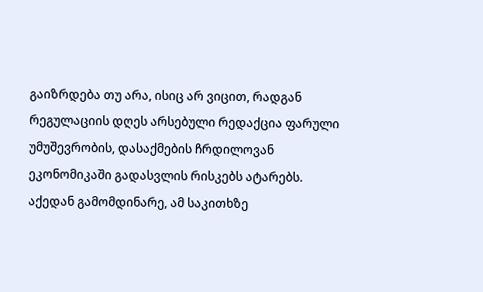გაიზრდება თუ არა, ისიც არ ვიცით, რადგან რეგულაციის დღეს არსებული რედაქცია ფარული უმუშევრობის, დასაქმების ჩრდილოვან ეკონომიკაში გადასვლის რისკებს ატარებს. აქედან გამომდინარე, ამ საკითხზე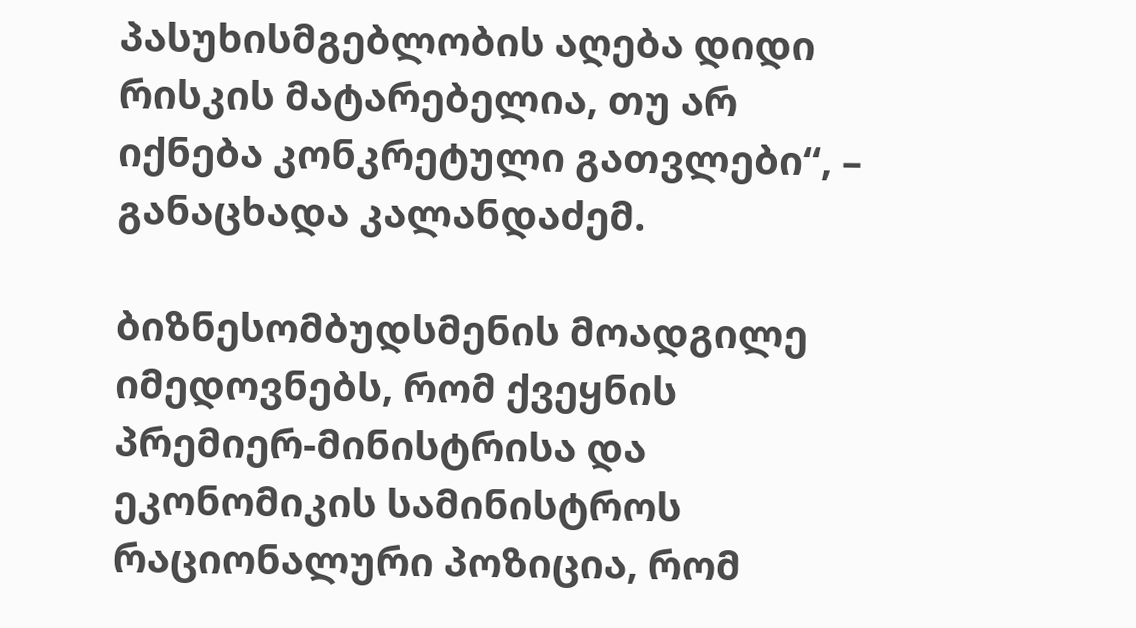პასუხისმგებლობის აღება დიდი რისკის მატარებელია, თუ არ იქნება კონკრეტული გათვლები“, – განაცხადა კალანდაძემ.

ბიზნესომბუდსმენის მოადგილე იმედოვნებს, რომ ქვეყნის პრემიერ-მინისტრისა და ეკონომიკის სამინისტროს რაციონალური პოზიცია, რომ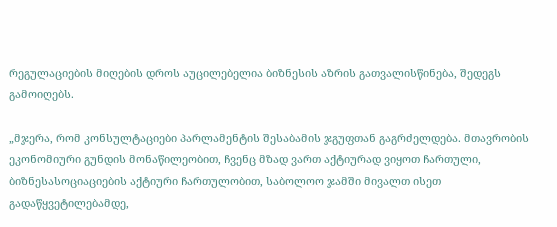რეგულაციების მიღების დროს აუცილებელია ბიზნესის აზრის გათვალისწინება, შედეგს გამოიღებს.

„მჯერა, რომ კონსულტაციები პარლამენტის შესაბამის ჯგუფთან გაგრძელდება. მთავრობის ეკონომიური გუნდის მონაწილეობით, ჩვენც მზად ვართ აქტიურად ვიყოთ ჩართული, ბიზნესასოციაციების აქტიური ჩართულობით, საბოლოო ჯამში მივალთ ისეთ გადაწყვეტილებამდე,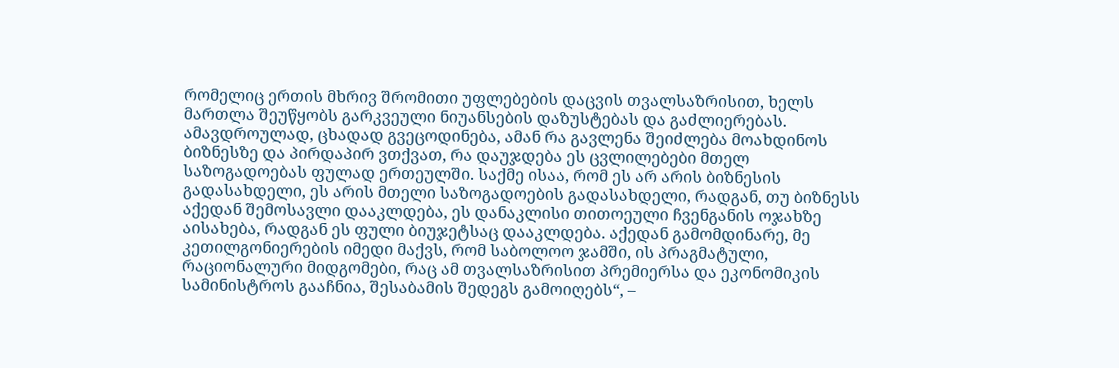რომელიც ერთის მხრივ შრომითი უფლებების დაცვის თვალსაზრისით, ხელს მართლა შეუწყობს გარკვეული ნიუანსების დაზუსტებას და გაძლიერებას. ამავდროულად, ცხადად გვეცოდინება, ამან რა გავლენა შეიძლება მოახდინოს ბიზნესზე და პირდაპირ ვთქვათ, რა დაუჯდება ეს ცვლილებები მთელ საზოგადოებას ფულად ერთეულში. საქმე ისაა, რომ ეს არ არის ბიზნესის გადასახდელი, ეს არის მთელი საზოგადოების გადასახდელი, რადგან, თუ ბიზნესს აქედან შემოსავლი დააკლდება, ეს დანაკლისი თითოეული ჩვენგანის ოჯახზე აისახება, რადგან ეს ფული ბიუჯეტსაც დააკლდება. აქედან გამომდინარე, მე კეთილგონიერების იმედი მაქვს, რომ საბოლოო ჯამში, ის პრაგმატული, რაციონალური მიდგომები, რაც ამ თვალსაზრისით პრემიერსა და ეკონომიკის სამინისტროს გააჩნია, შესაბამის შედეგს გამოიღებს“, –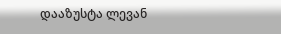დააზუსტა ლევან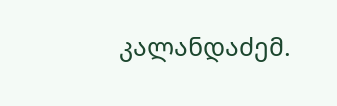კალანდაძემ.